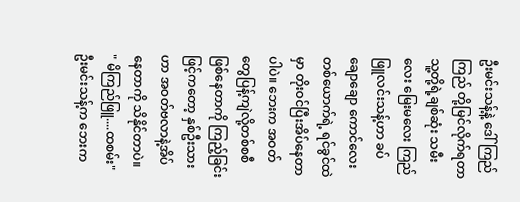ဦးမင်းသန့်နဲ့ ဒေါ်ကြည်ကြည် တို့မြင်လိုက်ရတာ သူ့တို့ရဲ့ချစ်ဆုံး သမီးလေး မြေးမလေး ကြည်ဖြူလင်းသန့်ဟာ ခပ်ချောချော ကောင်လေးတစ်ယောက်ရဲ့ ရင်ခွင်ထဲမှာ တိုးဝင်ပြီးအိပ်နေတာပါပဲ။ ဘေးက အဝတ်တွေပြန့်ကျဲလို့တစ်စစီဖြစ်နေတာကို ကြည့်ခြင်းဖြင့်ကတော့ နှစ်ဦးသားဟာ အဝတ်ဗလာနဲ့အိပ်နေတာကို သိနိုင်တာပဲ။
" မိကြည်ဖြူ....ထစမ်း"
ဦးမင်းသန့်က ဘေးက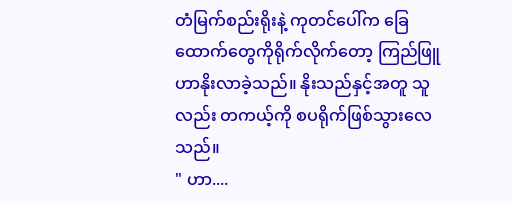တံမြက်စည်းရိုးနဲ့ ကုတင်ပေါ်က ခြေထောက်တွေကိုရိုက်လိုက်တော့ ကြည်ဖြူဟာနိုးလာခဲ့သည်။ နိုးသည်နှင့်အတူ သူလည်း တကယ့်ကို စပရိုက်ဖြစ်သွားလေသည်။
" ဟာ....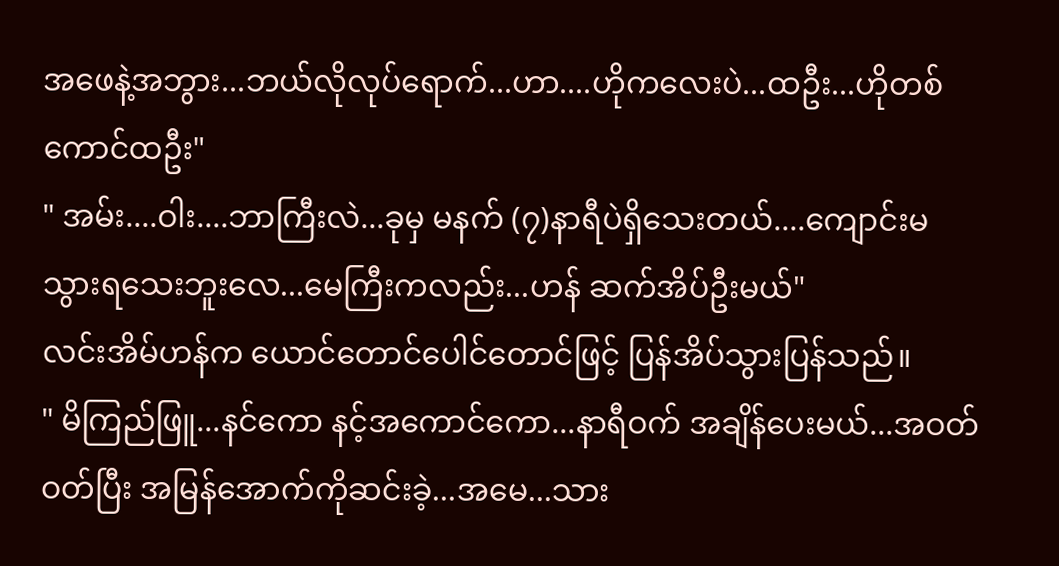အဖေနဲ့အဘွား...ဘယ်လိုလုပ်ရောက်...ဟာ....ဟိုကလေးပဲ...ထဦး...ဟိုတစ်ကောင်ထဦး"
" အမ်း....ဝါး....ဘာကြီးလဲ...ခုမှ မနက် (၇)နာရီပဲရှိသေးတယ်....ကျောင်းမသွားရသေးဘူးလေ...မေကြီးကလည်း...ဟန် ဆက်အိပ်ဦးမယ်"
လင်းအိမ်ဟန်က ယောင်တောင်ပေါင်တောင်ဖြင့် ပြန်အိပ်သွားပြန်သည်။
" မိကြည်ဖြူ...နင်ကော နင့်အကောင်ကော...နာရီဝက် အချိန်ပေးမယ်...အဝတ်ဝတ်ပြီး အမြန်အောက်ကိုဆင်းခဲ့...အမေ...သား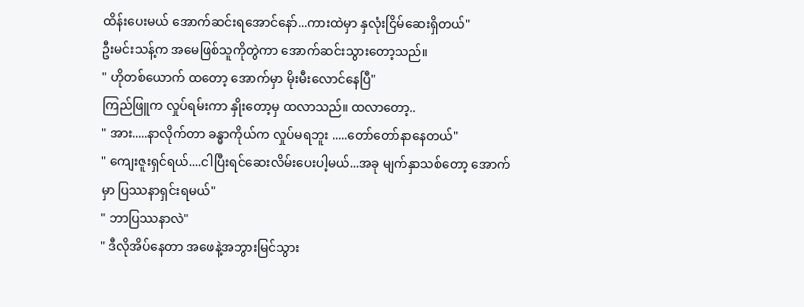ထိန်းပေးမယ် အောက်ဆင်းရအောင်နော်...ကားထဲမှာ နှလုံးငြိမ်ဆေးရှိတယ်"
ဦးမင်းသန့်က အမေဖြစ်သူကိုတွဲကာ အောက်ဆင်းသွားတော့သည်။
" ဟိုတစ်ယောက် ထတော့ အောက်မှာ မိုးမီးလောင်နေပြီ"
ကြည်ဖြူက လှုပ်ရမ်းကာ နှိုးတော့မှ ထလာသည်။ ထလာတော့..
" အား.....နာလိုက်တာ ခန္ဓာကိုယ်က လှုပ်မရဘူး .....တော်တော်နာနေတယ်"
" ကျေးဇူးရှင်ရယ်....ငါပြီးရင်ဆေးလိမ်းပေးပါ့မယ်...အခု မျက်နှာသစ်တော့ အောက်မှာ ပြဿနာရှင်းရမယ်"
" ဘာပြဿနာလဲ"
" ဒီလိုအိပ်နေတာ အဖေနဲ့အဘွားမြင်သွား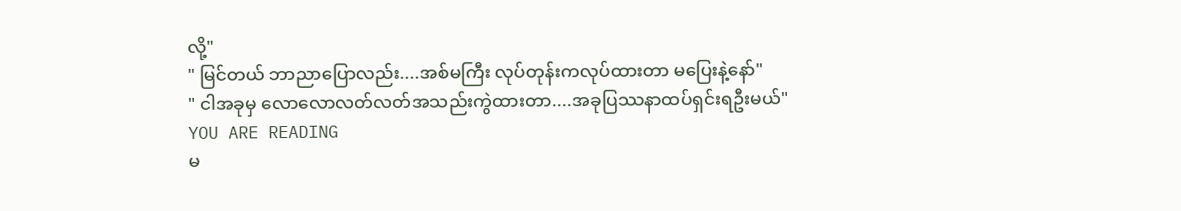လို့"
" မြင်တယ် ဘာညာပြောလည်း....အစ်မကြီး လုပ်တုန်းကလုပ်ထားတာ မပြေးနဲ့နော်"
" ငါအခုမှ လောလောလတ်လတ်အသည်းကွဲထားတာ....အခုပြဿနာထပ်ရှင်းရဦးမယ်"
YOU ARE READING
မ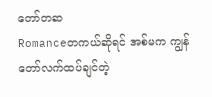တော်တဆ
Romanceတကယ်ဆိုရင် အစ်မက ကျွန်တော်လက်ထပ်ချင်တဲ့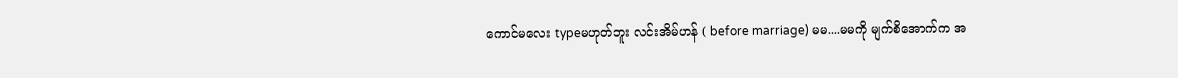ကောင်မလေး typeမဟုတ်ဘူး လင်းအိမ်ဟန် ( before marriage) မမ....မမကို မျက်စိအောက်က အ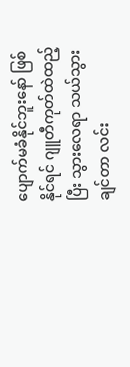ပျောက်မခံနိုင်ဘူးနော် ဖြစ်နိုင်ရင် ဂျူတီကုတ်ထဲထည့်ပြီး သွားလေရာ သယ်သွားချင်တာ လင်း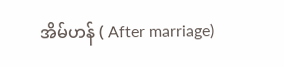အိမ်ဟန် ( After marriage)